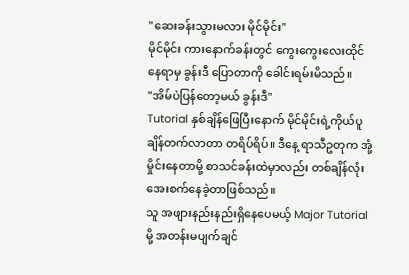"ဆေးခန်းသွားမလား မိုင်မိုင်း"
မိုင်မိုင်း ကားနောက်ခန်းတွင် ကွေးကွေးလေးထိုင်နေရာမှ ခွန်းဒီ ပြောတာကို ခေါင်းရမ်းမိသည်။
"အိမ်ပဲပြန်တော့မယ် ခွန်းဒီ"
Tutorial နှစ်ချိန်ဖြေပြီးနောက် မိုင်မိုင်းရဲ့ကိုယ်ပူချိန်တက်လာတာ တရိပ်ရိပ်။ ဒီနေ့ ရာသီဥတုက အုံ့မှိုင်းနေတာမို့ စာသင်ခန်းထဲမှာလည်း တစ်ချိန်လုံး အေးစက်နေခဲ့တာဖြစ်သည်။
သူ အဖျားနည်းနည်းရှိနေပေမယ့် Major Tutorial မို့ အတန်းမပျက်ချင်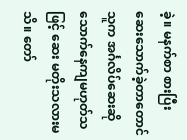ခဲ့။ မနက်စာ စားပြီး ဆေးသောက်ခဲ့တာတောင် သူက အင်္ဂလိပ်ဆေးဆို သောက်နေကျမဟုတ်သဖြင့် ဆေး မတိုးသလားမသိ။ တော်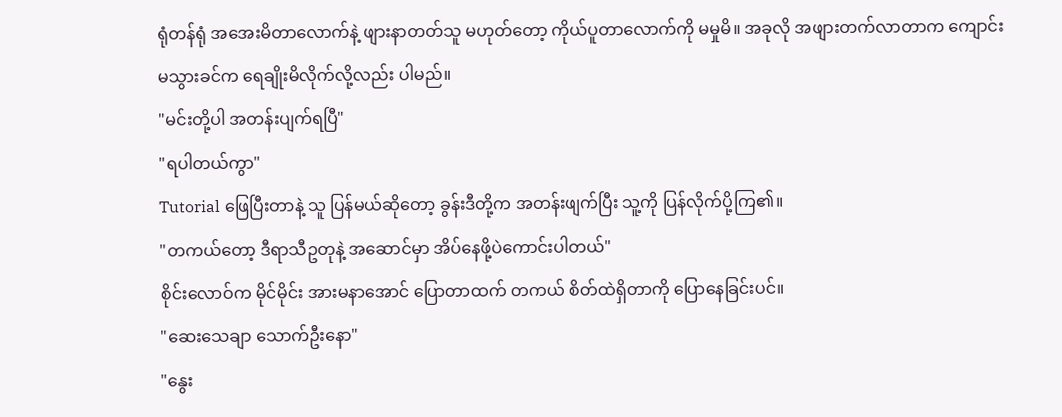ရုံတန်ရုံ အအေးမိတာလောက်နဲ့ ဖျားနာတတ်သူ မဟုတ်တော့ ကိုယ်ပူတာလောက်ကို မမှုမိ။ အခုလို အဖျားတက်လာတာက ကျောင်းမသွားခင်က ရေချိုးမိလိုက်လို့လည်း ပါမည်။
"မင်းတို့ပါ အတန်းပျက်ရပြီ"
"ရပါတယ်ကွာ"
Tutorial ဖြေပြီးတာနဲ့ သူ ပြန်မယ်ဆိုတော့ ခွန်းဒီတို့က အတန်းဖျက်ပြီး သူ့ကို ပြန်လိုက်ပို့ကြ၏။
"တကယ်တော့ ဒီရာသီဥတုနဲ့ အဆောင်မှာ အိပ်နေဖို့ပဲကောင်းပါတယ်"
စိုင်းလောဝ်က မိုင်မိုင်း အားမနာအောင် ပြောတာထက် တကယ် စိတ်ထဲရှိတာကို ပြောနေခြင်းပင်။
"ဆေးသေချာ သောက်ဦးနော"
"နွေး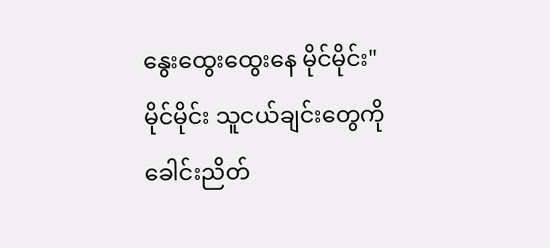နွေးထွေးထွေးနေ မိုင်မိုင်း"
မိုင်မိုင်း သူငယ်ချင်းတွေကို ခေါင်းညိတ်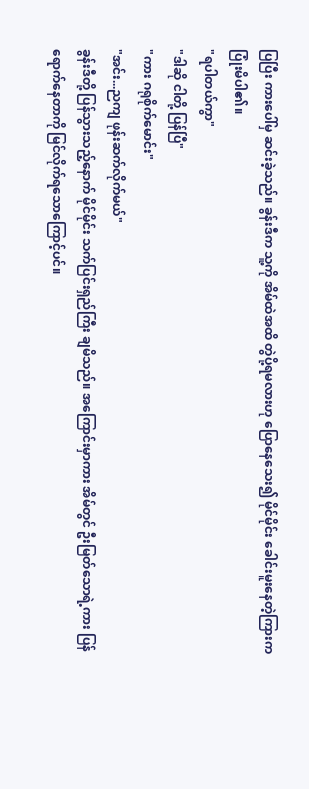ပြပြီး ကားပေါ်မှ ဆင်းခဲ့သည်။ ခွန်းဒီက သူ့ကို အိမ်ထဲအထိ တွဲပို့ရမလားဟု ပြောနေသေး၍ မိုင်မိုင်း ခေါင်းမူးနေတဲ့ကြားက ပြုံးမိပါ၏။
"ရပါတယ်ကွာ"
"ဒါဆို ငါတို့ ပြန်ပြီ"
"ကား ဂရုစိုက်မောင်း"
"အင်း...ညကျ ဖုန်းဆက်လိုက်မယ်"
ခွန်းဒီတို့ ပြန်သွားသည့်နောက် မိုင်မိုင်း သက်ပြင်းရှည်ကြီး ချမိသည်။ အကြောင်းမှာကား အိမ်တွင် ဦးမြတ်သောရဲ့ကား ပြန်ရောက်နေတာကို မြင်လိုက်ရသောကြောင့်ပင်။